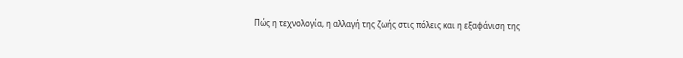Πώς η τεχνολογία, η αλλαγή της ζωής στις πόλεις και η εξαφάνιση της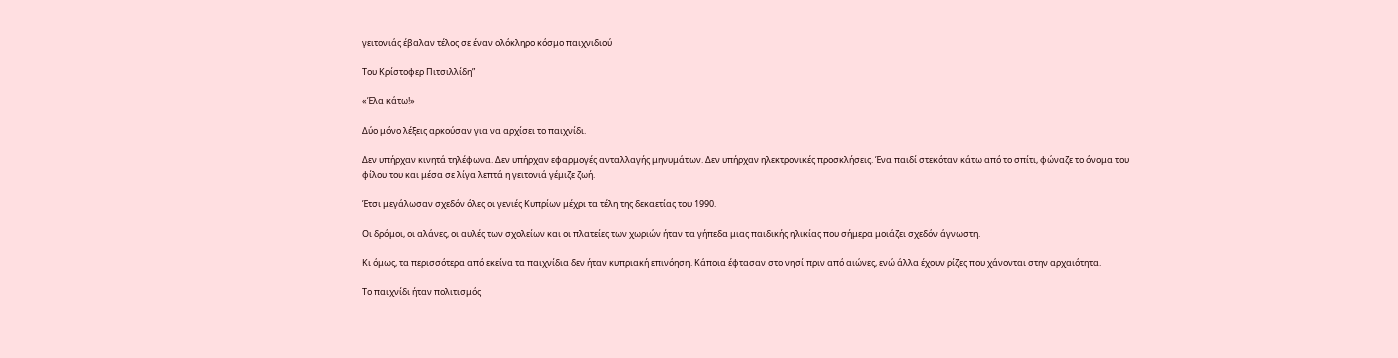γειτονιάς έβαλαν τέλος σε έναν ολόκληρο κόσμο παιχνιδιού

Του Κρίστοφερ Πιτσιλλίδη”

«Έλα κάτω!»

Δύο μόνο λέξεις αρκούσαν για να αρχίσει το παιχνίδι.

Δεν υπήρχαν κινητά τηλέφωνα. Δεν υπήρχαν εφαρμογές ανταλλαγής μηνυμάτων. Δεν υπήρχαν ηλεκτρονικές προσκλήσεις. Ένα παιδί στεκόταν κάτω από το σπίτι, φώναζε το όνομα του φίλου του και μέσα σε λίγα λεπτά η γειτονιά γέμιζε ζωή.

Έτσι μεγάλωσαν σχεδόν όλες οι γενιές Κυπρίων μέχρι τα τέλη της δεκαετίας του 1990.

Οι δρόμοι, οι αλάνες, οι αυλές των σχολείων και οι πλατείες των χωριών ήταν τα γήπεδα μιας παιδικής ηλικίας που σήμερα μοιάζει σχεδόν άγνωστη.

Κι όμως, τα περισσότερα από εκείνα τα παιχνίδια δεν ήταν κυπριακή επινόηση. Κάποια έφτασαν στο νησί πριν από αιώνες, ενώ άλλα έχουν ρίζες που χάνονται στην αρχαιότητα.

Το παιχνίδι ήταν πολιτισμός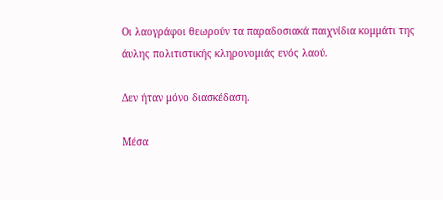Οι λαογράφοι θεωρούν τα παραδοσιακά παιχνίδια κομμάτι της άυλης πολιτιστικής κληρονομιάς ενός λαού.

Δεν ήταν μόνο διασκέδαση.

Μέσα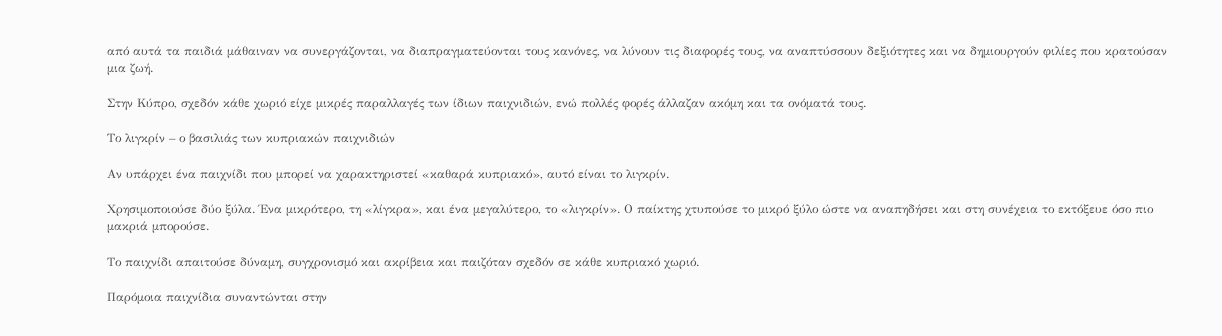από αυτά τα παιδιά μάθαιναν να συνεργάζονται, να διαπραγματεύονται τους κανόνες, να λύνουν τις διαφορές τους, να αναπτύσσουν δεξιότητες και να δημιουργούν φιλίες που κρατούσαν μια ζωή.

Στην Κύπρο, σχεδόν κάθε χωριό είχε μικρές παραλλαγές των ίδιων παιχνιδιών, ενώ πολλές φορές άλλαζαν ακόμη και τα ονόματά τους.

Το λιγκρίν – ο βασιλιάς των κυπριακών παιχνιδιών

Αν υπάρχει ένα παιχνίδι που μπορεί να χαρακτηριστεί «καθαρά κυπριακό», αυτό είναι το λιγκρίν.

Χρησιμοποιούσε δύο ξύλα. Ένα μικρότερο, τη «λίγκρα», και ένα μεγαλύτερο, το «λιγκρίν». Ο παίκτης χτυπούσε το μικρό ξύλο ώστε να αναπηδήσει και στη συνέχεια το εκτόξευε όσο πιο μακριά μπορούσε.

Το παιχνίδι απαιτούσε δύναμη, συγχρονισμό και ακρίβεια και παιζόταν σχεδόν σε κάθε κυπριακό χωριό.

Παρόμοια παιχνίδια συναντώνται στην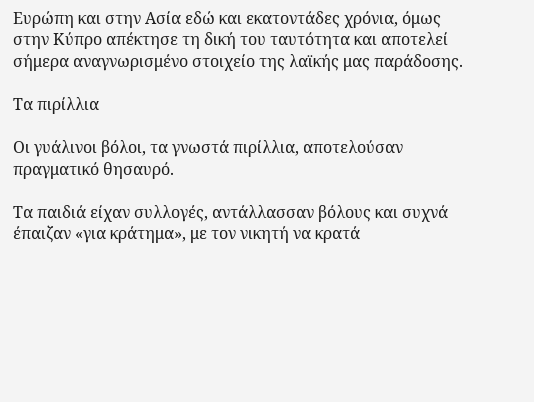Ευρώπη και στην Ασία εδώ και εκατοντάδες χρόνια, όμως στην Κύπρο απέκτησε τη δική του ταυτότητα και αποτελεί σήμερα αναγνωρισμένο στοιχείο της λαϊκής μας παράδοσης.

Τα πιρίλλια

Οι γυάλινοι βόλοι, τα γνωστά πιρίλλια, αποτελούσαν πραγματικό θησαυρό.

Τα παιδιά είχαν συλλογές, αντάλλασσαν βόλους και συχνά έπαιζαν «για κράτημα», με τον νικητή να κρατά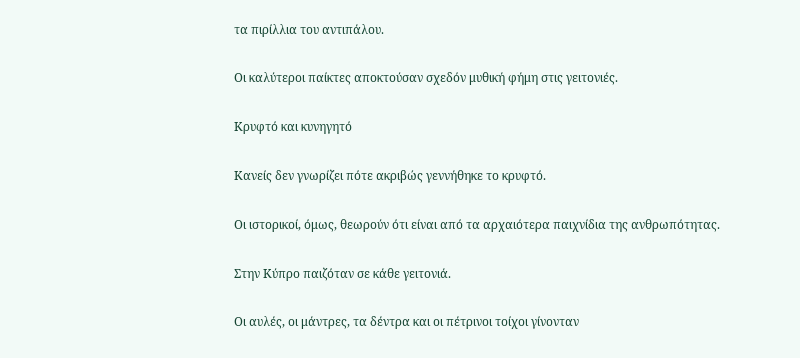τα πιρίλλια του αντιπάλου.

Οι καλύτεροι παίκτες αποκτούσαν σχεδόν μυθική φήμη στις γειτονιές.

Κρυφτό και κυνηγητό

Κανείς δεν γνωρίζει πότε ακριβώς γεννήθηκε το κρυφτό.

Οι ιστορικοί, όμως, θεωρούν ότι είναι από τα αρχαιότερα παιχνίδια της ανθρωπότητας.

Στην Κύπρο παιζόταν σε κάθε γειτονιά.

Οι αυλές, οι μάντρες, τα δέντρα και οι πέτρινοι τοίχοι γίνονταν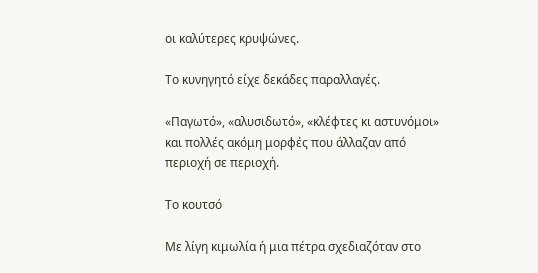οι καλύτερες κρυψώνες.

Το κυνηγητό είχε δεκάδες παραλλαγές.

«Παγωτό», «αλυσιδωτό», «κλέφτες κι αστυνόμοι» και πολλές ακόμη μορφές που άλλαζαν από περιοχή σε περιοχή.

Το κουτσό

Με λίγη κιμωλία ή μια πέτρα σχεδιαζόταν στο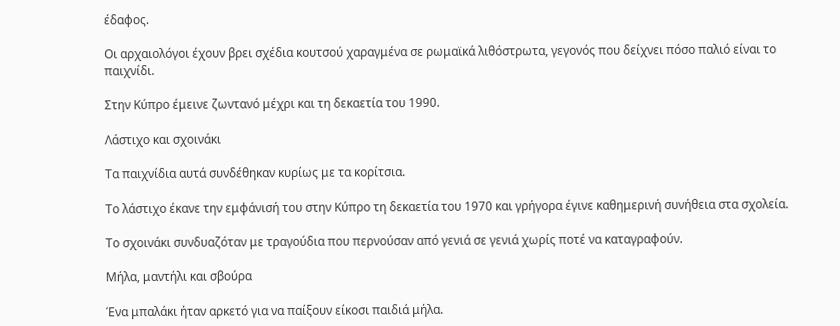έδαφος.

Οι αρχαιολόγοι έχουν βρει σχέδια κουτσού χαραγμένα σε ρωμαϊκά λιθόστρωτα, γεγονός που δείχνει πόσο παλιό είναι το παιχνίδι.

Στην Κύπρο έμεινε ζωντανό μέχρι και τη δεκαετία του 1990.

Λάστιχο και σχοινάκι

Τα παιχνίδια αυτά συνδέθηκαν κυρίως με τα κορίτσια.

Το λάστιχο έκανε την εμφάνισή του στην Κύπρο τη δεκαετία του 1970 και γρήγορα έγινε καθημερινή συνήθεια στα σχολεία.

Το σχοινάκι συνδυαζόταν με τραγούδια που περνούσαν από γενιά σε γενιά χωρίς ποτέ να καταγραφούν.

Μήλα, μαντήλι και σβούρα

Ένα μπαλάκι ήταν αρκετό για να παίξουν είκοσι παιδιά μήλα.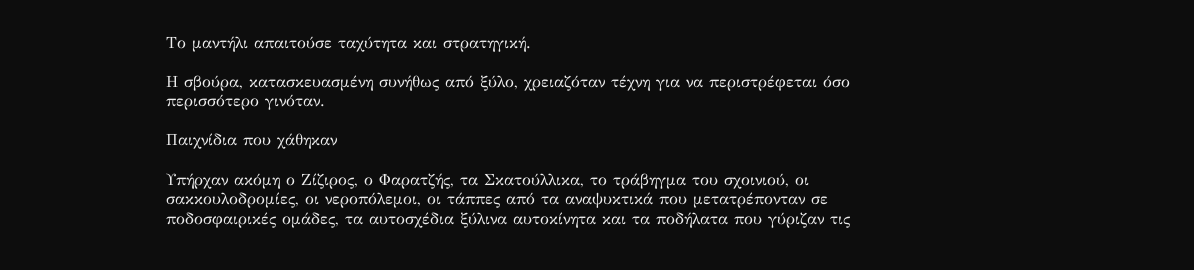Το μαντήλι απαιτούσε ταχύτητα και στρατηγική.

Η σβούρα, κατασκευασμένη συνήθως από ξύλο, χρειαζόταν τέχνη για να περιστρέφεται όσο περισσότερο γινόταν.

Παιχνίδια που χάθηκαν

Υπήρχαν ακόμη ο Ζίζιρος, ο Φαρατζής, τα Σκατούλλικα, το τράβηγμα του σχοινιού, οι σακκουλοδρομίες, οι νεροπόλεμοι, οι τάππες από τα αναψυκτικά που μετατρέπονταν σε ποδοσφαιρικές ομάδες, τα αυτοσχέδια ξύλινα αυτοκίνητα και τα ποδήλατα που γύριζαν τις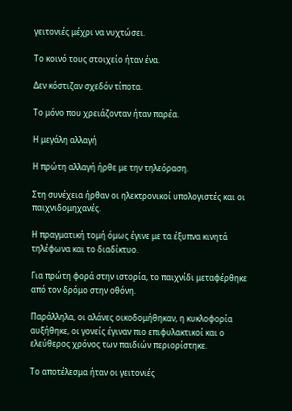γειτονιές μέχρι να νυχτώσει.

Το κοινό τους στοιχείο ήταν ένα.

Δεν κόστιζαν σχεδόν τίποτα.

Το μόνο που χρειάζονταν ήταν παρέα.

Η μεγάλη αλλαγή

Η πρώτη αλλαγή ήρθε με την τηλεόραση.

Στη συνέχεια ήρθαν οι ηλεκτρονικοί υπολογιστές και οι παιχνιδομηχανές.

Η πραγματική τομή όμως έγινε με τα έξυπνα κινητά τηλέφωνα και το διαδίκτυο.

Για πρώτη φορά στην ιστορία, το παιχνίδι μεταφέρθηκε από τον δρόμο στην οθόνη.

Παράλληλα, οι αλάνες οικοδομήθηκαν, η κυκλοφορία αυξήθηκε, οι γονείς έγιναν πιο επιφυλακτικοί και ο ελεύθερος χρόνος των παιδιών περιορίστηκε.

Το αποτέλεσμα ήταν οι γειτονιές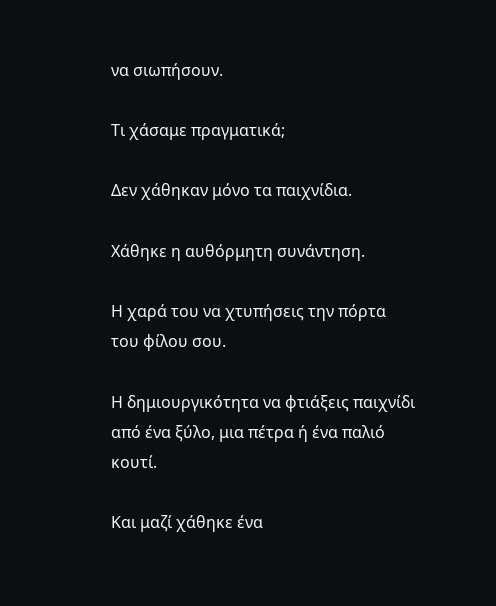να σιωπήσουν.

Τι χάσαμε πραγματικά;

Δεν χάθηκαν μόνο τα παιχνίδια.

Χάθηκε η αυθόρμητη συνάντηση.

Η χαρά του να χτυπήσεις την πόρτα του φίλου σου.

Η δημιουργικότητα να φτιάξεις παιχνίδι από ένα ξύλο, μια πέτρα ή ένα παλιό κουτί.

Και μαζί χάθηκε ένα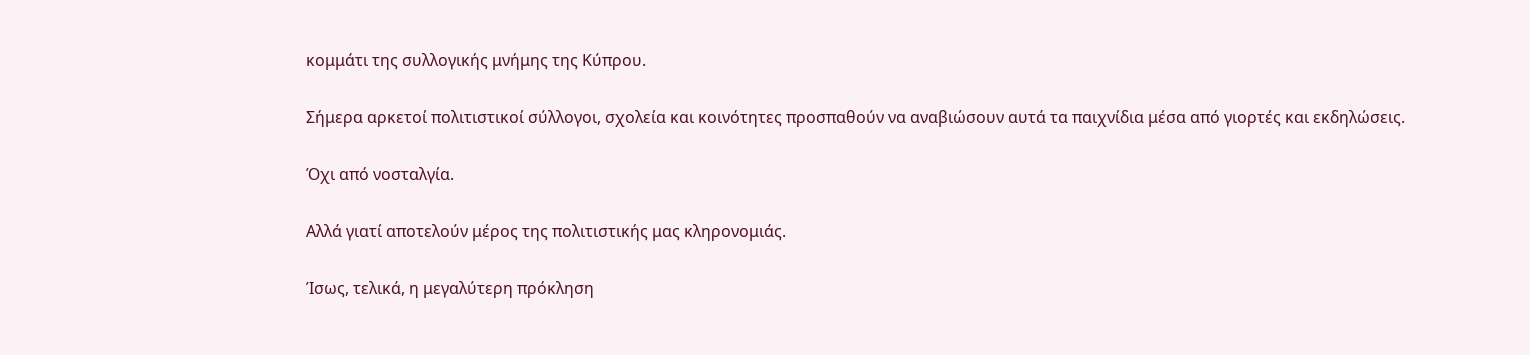κομμάτι της συλλογικής μνήμης της Κύπρου.

Σήμερα αρκετοί πολιτιστικοί σύλλογοι, σχολεία και κοινότητες προσπαθούν να αναβιώσουν αυτά τα παιχνίδια μέσα από γιορτές και εκδηλώσεις.

Όχι από νοσταλγία.

Αλλά γιατί αποτελούν μέρος της πολιτιστικής μας κληρονομιάς.

Ίσως, τελικά, η μεγαλύτερη πρόκληση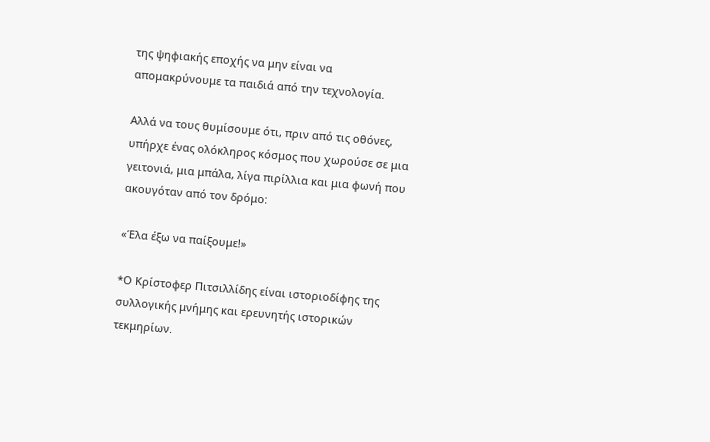της ψηφιακής εποχής να μην είναι να απομακρύνουμε τα παιδιά από την τεχνολογία.

Αλλά να τους θυμίσουμε ότι, πριν από τις οθόνες, υπήρχε ένας ολόκληρος κόσμος που χωρούσε σε μια γειτονιά, μια μπάλα, λίγα πιρίλλια και μια φωνή που ακουγόταν από τον δρόμο:

«Έλα έξω να παίξουμε!»

*Ο Κρίστοφερ Πιτσιλλίδης είναι ιστοριοδίφης της συλλογικής μνήμης και ερευνητής ιστορικών τεκμηρίων.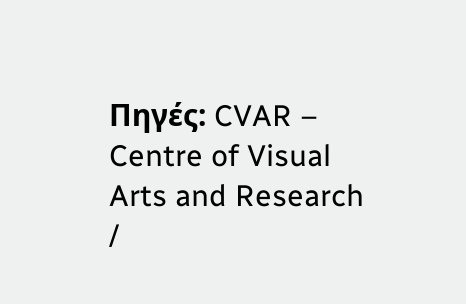Πηγές: CVAR – Centre of Visual Arts and Research /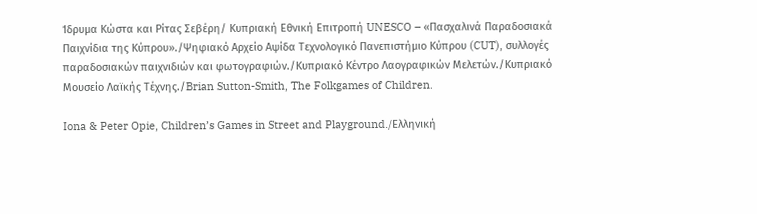Ίδρυμα Κώστα και Ρίτας Σεβέρη/ Κυπριακή Εθνική Επιτροπή UNESCO – «Πασχαλινά Παραδοσιακά Παιχνίδια της Κύπρου»./Ψηφιακό Αρχείο Αψίδα Τεχνολογικό Πανεπιστήμιο Κύπρου (CUT), συλλογές παραδοσιακών παιχνιδιών και φωτογραφιών./Κυπριακό Κέντρο Λαογραφικών Μελετών./Κυπριακό Μουσείο Λαϊκής Τέχνης./Brian Sutton-Smith, The Folkgames of Children.

Iona & Peter Opie, Children’s Games in Street and Playground./Ελληνική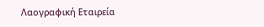Λαογραφική Εταιρεία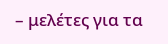– μελέτες για τα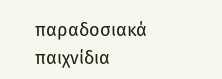παραδοσιακά παιχνίδια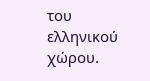του ελληνικού χώρου.